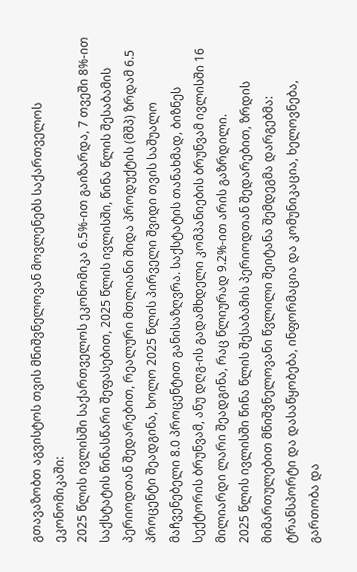გთავაზობთ აგვისტოს თვის მნიშვნელოვან მოვლენებს საქართველოს ეკონომიკაში:
2025 წლის ივლისში საქართველოს ეკონომიკა 6.5%-ით გაიზარდა, 7 თვეში 8%-ით
საქსტატის წინასწარი შეფასებით, 2025 წლის ივლისში, წინა წლის შესაბამის პერიოდთან შედარებით, რეალური მთლიანი შიდა პროდუქტის (მშპ) ზრდამ 6.5 პროცენტი შეადგინა, ხოლო 2025 წლის პირველი შვიდი თვის საშუალო მაჩვენებელი 8.0 პროცენტით განისაზღვრა. საქსტატის თანახმად, ბიზნეს სექტორის ბრუნვამ, ანუ დღგ-ის გადამხდელი კომპანიების ბრუნვამ ივლისში 16 მილიარდი ლარი შეადგინა, რაც წლიურად 9.2%-ით არის გაზრდილი.
2025 წლის ივლისში წინა წლის შესაბამის პერიოდთან შედარებით, ზრდის მიმართულებით მნიშვნელოვანი წვლილი შეიტანა შემდეგმა დარგებმა: ტრანსპორტი და დასაწყობება, ინფორმაცია და კომუნიკაცია, ხელოვნება, გართობა და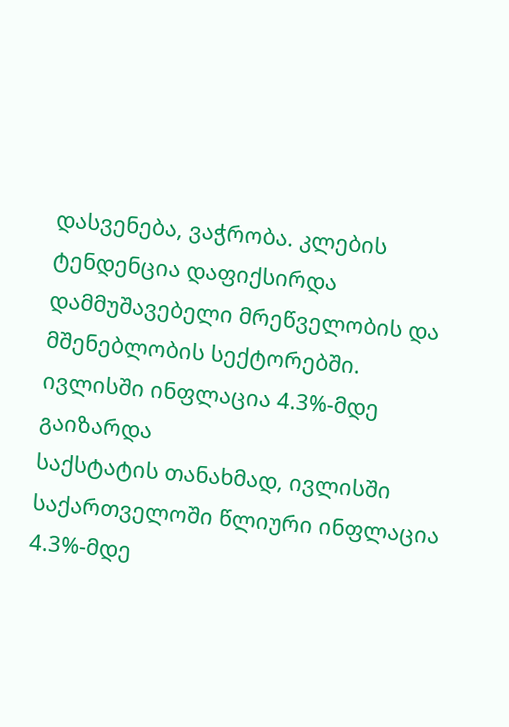დასვენება, ვაჭრობა. კლების ტენდენცია დაფიქსირდა დამმუშავებელი მრეწველობის და მშენებლობის სექტორებში.
ივლისში ინფლაცია 4.3%-მდე გაიზარდა
საქსტატის თანახმად, ივლისში საქართველოში წლიური ინფლაცია 4.3%-მდე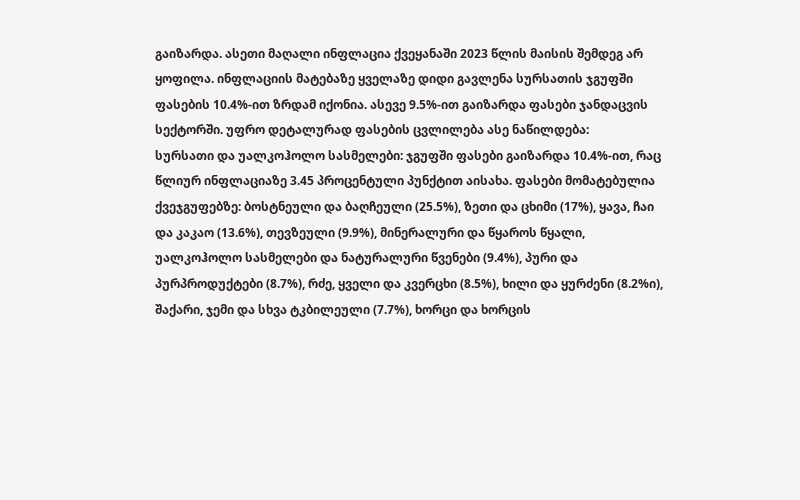გაიზარდა. ასეთი მაღალი ინფლაცია ქვეყანაში 2023 წლის მაისის შემდეგ არ ყოფილა. ინფლაციის მატებაზე ყველაზე დიდი გავლენა სურსათის ჯგუფში ფასების 10.4%-ით ზრდამ იქონია. ასევე 9.5%-ით გაიზარდა ფასები ჯანდაცვის სექტორში. უფრო დეტალურად ფასების ცვლილება ასე ნაწილდება:
სურსათი და უალკოჰოლო სასმელები: ჯგუფში ფასები გაიზარდა 10.4%-ით, რაც წლიურ ინფლაციაზე 3.45 პროცენტული პუნქტით აისახა. ფასები მომატებულია ქვეჯგუფებზე: ბოსტნეული და ბაღჩეული (25.5%), ზეთი და ცხიმი (17%), ყავა, ჩაი და კაკაო (13.6%), თევზეული (9.9%), მინერალური და წყაროს წყალი, უალკოჰოლო სასმელები და ნატურალური წვენები (9.4%), პური და პურპროდუქტები (8.7%), რძე, ყველი და კვერცხი (8.5%), ხილი და ყურძენი (8.2%ი), შაქარი, ჯემი და სხვა ტკბილეული (7.7%), ხორცი და ხორცის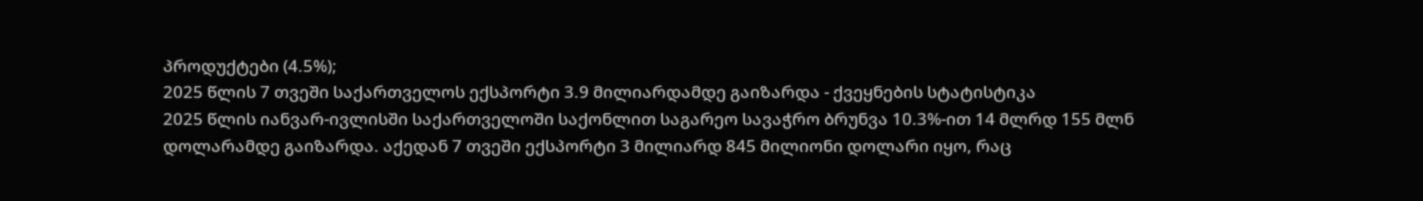პროდუქტები (4.5%);
2025 წლის 7 თვეში საქართველოს ექსპორტი 3.9 მილიარდამდე გაიზარდა - ქვეყნების სტატისტიკა
2025 წლის იანვარ-ივლისში საქართველოში საქონლით საგარეო სავაჭრო ბრუნვა 10.3%-ით 14 მლრდ 155 მლნ დოლარამდე გაიზარდა. აქედან 7 თვეში ექსპორტი 3 მილიარდ 845 მილიონი დოლარი იყო, რაც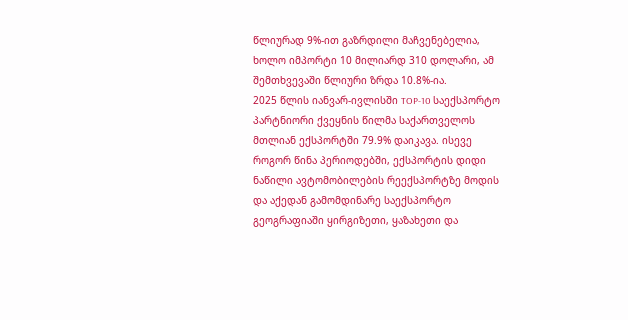წლიურად 9%-ით გაზრდილი მაჩვენებელია, ხოლო იმპორტი 10 მილიარდ 310 დოლარი, ამ შემთხვევაში წლიური ზრდა 10.8%-ია.
2025 წლის იანვარ-ივლისში TOP-10 საექსპორტო პარტნიორი ქვეყნის წილმა საქართველოს მთლიან ექსპორტში 79.9% დაიკავა. ისევე როგორ წინა პერიოდებში, ექსპორტის დიდი ნაწილი ავტომობილების რეექსპორტზე მოდის და აქედან გამომდინარე საექსპორტო გეოგრაფიაში ყირგიზეთი, ყაზახეთი და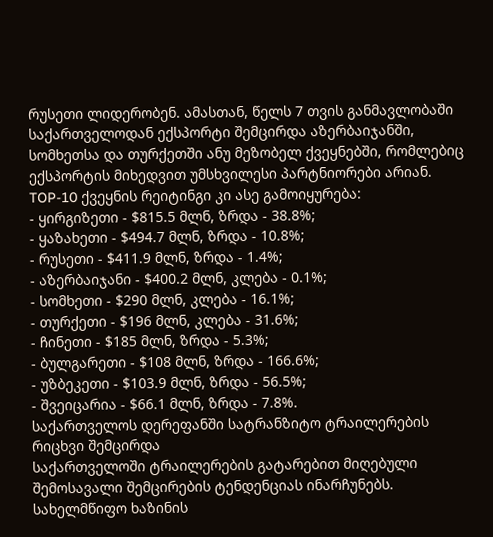რუსეთი ლიდერობენ. ამასთან, წელს 7 თვის განმავლობაში საქართველოდან ექსპორტი შემცირდა აზერბაიჯანში, სომხეთსა და თურქეთში ანუ მეზობელ ქვეყნებში, რომლებიც ექსპორტის მიხედვით უმსხვილესი პარტნიორები არიან. TOP-10 ქვეყნის რეიტინგი კი ასე გამოიყურება:
- ყირგიზეთი - $815.5 მლნ, ზრდა - 38.8%;
- ყაზახეთი - $494.7 მლნ, ზრდა - 10.8%;
- რუსეთი - $411.9 მლნ, ზრდა - 1.4%;
- აზერბაიჯანი - $400.2 მლნ, კლება - 0.1%;
- სომხეთი - $290 მლნ, კლება - 16.1%;
- თურქეთი - $196 მლნ, კლება - 31.6%;
- ჩინეთი - $185 მლნ, ზრდა - 5.3%;
- ბულგარეთი - $108 მლნ, ზრდა - 166.6%;
- უზბეკეთი - $103.9 მლნ, ზრდა - 56.5%;
- შვეიცარია - $66.1 მლნ, ზრდა - 7.8%.
საქართველოს დერეფანში სატრანზიტო ტრაილერების რიცხვი შემცირდა
საქართველოში ტრაილერების გატარებით მიღებული შემოსავალი შემცირების ტენდენციას ინარჩუნებს.
სახელმწიფო ხაზინის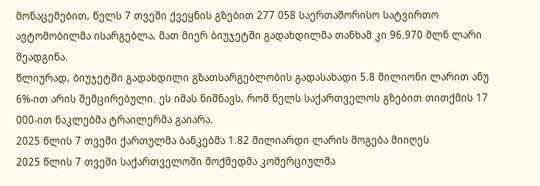მონაცემებით, წელს 7 თვეში ქვეყნის გზებით 277 058 საერთაშორისო სატვირთო ავტომობილმა ისარგებლა, მათ მიერ ბიუჯეტში გადახდილმა თანხამ კი 96.970 მლნ ლარი შეადგინა.
წლიურად, ბიუჯეტში გადახდილი გზათსარგებლობის გადასახადი 5.8 მილიონი ლარით ანუ 6%-ით არის შემცირებული. ეს იმას ნიშნავს, რომ წელს საქართველოს გზებით თითქმის 17 000-ით ნაკლებმა ტრაილერმა გაიარა.
2025 წლის 7 თვეში ქართულმა ბანკებმა 1.82 მილიარდი ლარის მოგება მიიღეს
2025 წლის 7 თვეში საქართველოში მოქმედმა კომერციულმა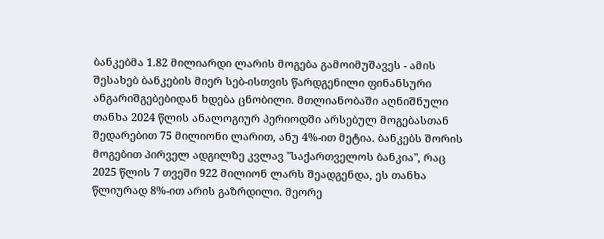ბანკებმა 1.82 მილიარდი ლარის მოგება გამოიმუშავეს - ამის შესახებ ბანკების მიერ სებ-ისთვის წარდგენილი ფინანსური ანგარიშგებებიდან ხდება ცნობილი. მთლიანობაში აღნიშნული თანხა 2024 წლის ანალოგიურ პერიოდში არსებულ მოგებასთან შედარებით 75 მილიონი ლარით, ანუ 4%-ით მეტია. ბანკებს შორის მოგებით პირველ ადგილზე კვლავ "საქართველოს ბანკია", რაც 2025 წლის 7 თვეში 922 მილიონ ლარს შეადგენდა, ეს თანხა წლიურად 8%-ით არის გაზრდილი. მეორე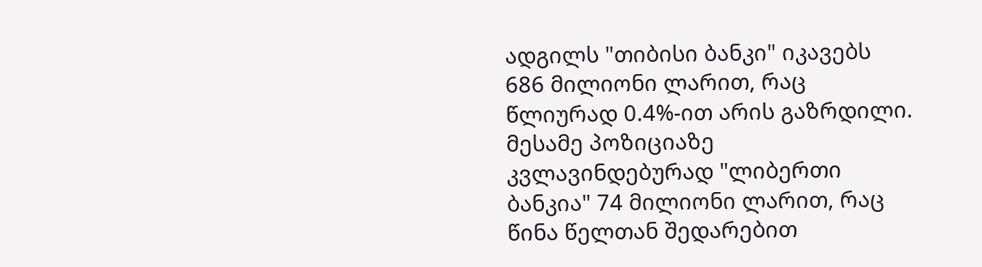ადგილს "თიბისი ბანკი" იკავებს 686 მილიონი ლარით, რაც წლიურად 0.4%-ით არის გაზრდილი. მესამე პოზიციაზე კვლავინდებურად "ლიბერთი ბანკია" 74 მილიონი ლარით, რაც წინა წელთან შედარებით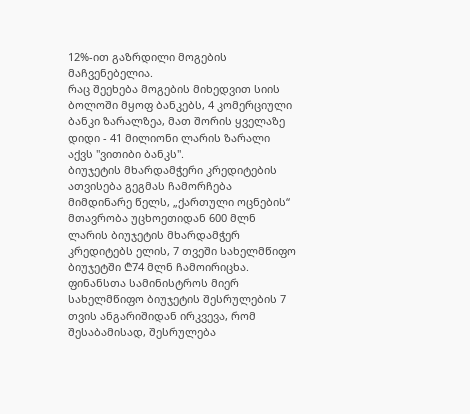12%-ით გაზრდილი მოგების მაჩვენებელია.
რაც შეეხება მოგების მიხედვით სიის ბოლოში მყოფ ბანკებს, 4 კომერციული ბანკი ზარალზეა, მათ შორის ყველაზე დიდი - 41 მილიონი ლარის ზარალი აქვს "ვითიბი ბანკს".
ბიუჯეტის მხარდამჭერი კრედიტების ათვისება გეგმას ჩამორჩება
მიმდინარე წელს, „ქართული ოცნების“ მთავრობა უცხოეთიდან 600 მლნ ლარის ბიუჯეტის მხარდამჭერ კრედიტებს ელის, 7 თვეში სახელმწიფო ბიუჯეტში ₾74 მლნ ჩამოირიცხა. ფინანსთა სამინისტროს მიერ სახელმწიფო ბიუჯეტის შესრულების 7 თვის ანგარიშიდან ირკვევა, რომ შესაბამისად, შესრულება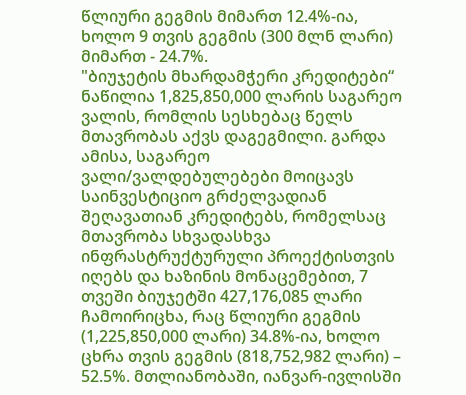წლიური გეგმის მიმართ 12.4%-ია, ხოლო 9 თვის გეგმის (300 მლნ ლარი) მიმართ - 24.7%.
"ბიუჯეტის მხარდამჭერი კრედიტები“ ნაწილია 1,825,850,000 ლარის საგარეო ვალის, რომლის სესხებაც წელს მთავრობას აქვს დაგეგმილი. გარდა ამისა, საგარეო ვალი/ვალდებულებები მოიცავს საინვესტიციო გრძელვადიან შეღავათიან კრედიტებს, რომელსაც მთავრობა სხვადასხვა ინფრასტრუქტურული პროექტისთვის იღებს და ხაზინის მონაცემებით, 7 თვეში ბიუჯეტში 427,176,085 ლარი ჩამოირიცხა, რაც წლიური გეგმის (1,225,850,000 ლარი) 34.8%-ია, ხოლო ცხრა თვის გეგმის (818,752,982 ლარი) – 52.5%. მთლიანობაში, იანვარ-ივლისში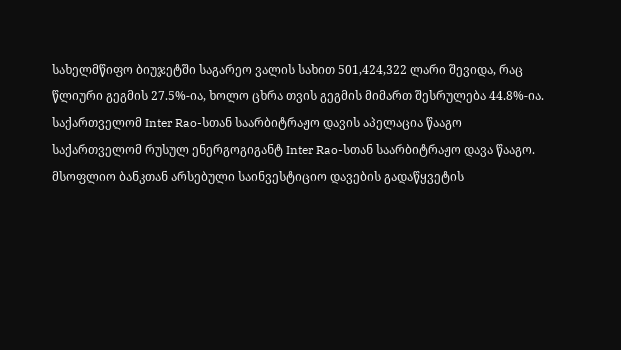სახელმწიფო ბიუჯეტში საგარეო ვალის სახით 501,424,322 ლარი შევიდა, რაც წლიური გეგმის 27.5%-ია, ხოლო ცხრა თვის გეგმის მიმართ შესრულება 44.8%-ია.
საქართველომ Inter Rao-სთან საარბიტრაჟო დავის აპელაცია წააგო
საქართველომ რუსულ ენერგოგიგანტ Inter Rao-სთან საარბიტრაჟო დავა წააგო. მსოფლიო ბანკთან არსებული საინვესტიციო დავების გადაწყვეტის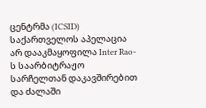ცენტრმა (ICSID) საქართველოს აპელაცია არ დააკმაყოფილა Inter Rao-ს საარბიტრაჟო სარჩელთან დაკავშირებით და ძალაში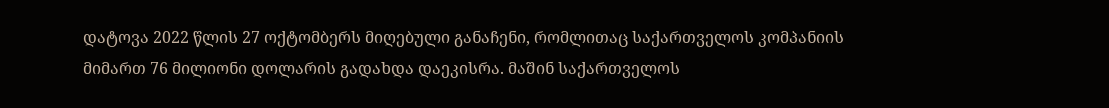დატოვა 2022 წლის 27 ოქტომბერს მიღებული განაჩენი, რომლითაც საქართველოს კომპანიის მიმართ 76 მილიონი დოლარის გადახდა დაეკისრა. მაშინ საქართველოს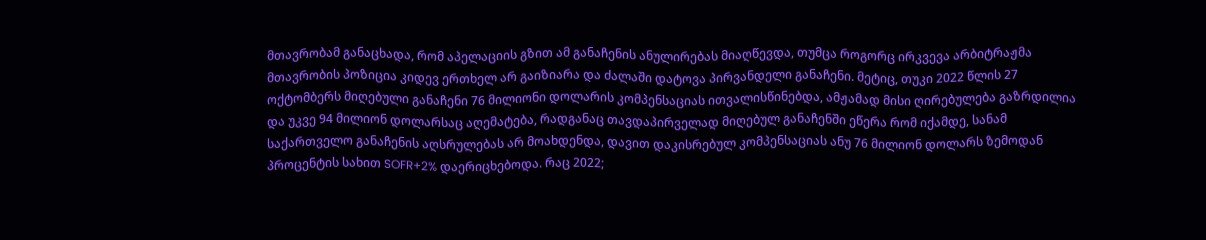მთავრობამ განაცხადა, რომ აპელაციის გზით ამ განაჩენის ანულირებას მიაღწევდა, თუმცა როგორც ირკვევა არბიტრაჟმა მთავრობის პოზიცია კიდევ ერთხელ არ გაიზიარა და ძალაში დატოვა პირვანდელი განაჩენი. მეტიც, თუკი 2022 წლის 27 ოქტომბერს მიღებული განაჩენი 76 მილიონი დოლარის კომპენსაციას ითვალისწინებდა, ამჟამად მისი ღირებულება გაზრდილია და უკვე 94 მილიონ დოლარსაც აღემატება, რადგანაც თავდაპირველად მიღებულ განაჩენში ეწერა რომ იქამდე, სანამ საქართველო განაჩენის აღსრულებას არ მოახდენდა, დავით დაკისრებულ კომპენსაციას ანუ 76 მილიონ დოლარს ზემოდან პროცენტის სახით SOFR+2% დაერიცხებოდა. რაც 2022;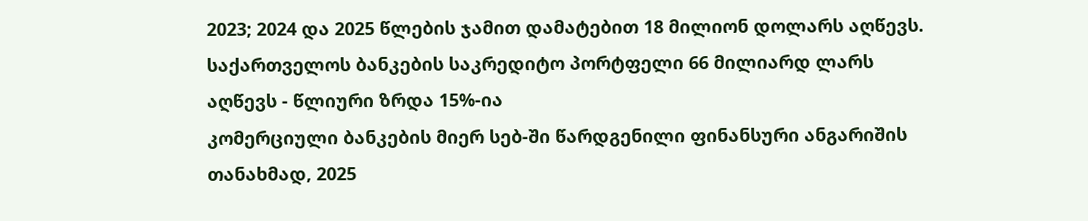2023; 2024 და 2025 წლების ჯამით დამატებით 18 მილიონ დოლარს აღწევს.
საქართველოს ბანკების საკრედიტო პორტფელი 66 მილიარდ ლარს აღწევს - წლიური ზრდა 15%-ია
კომერციული ბანკების მიერ სებ-ში წარდგენილი ფინანსური ანგარიშის თანახმად, 2025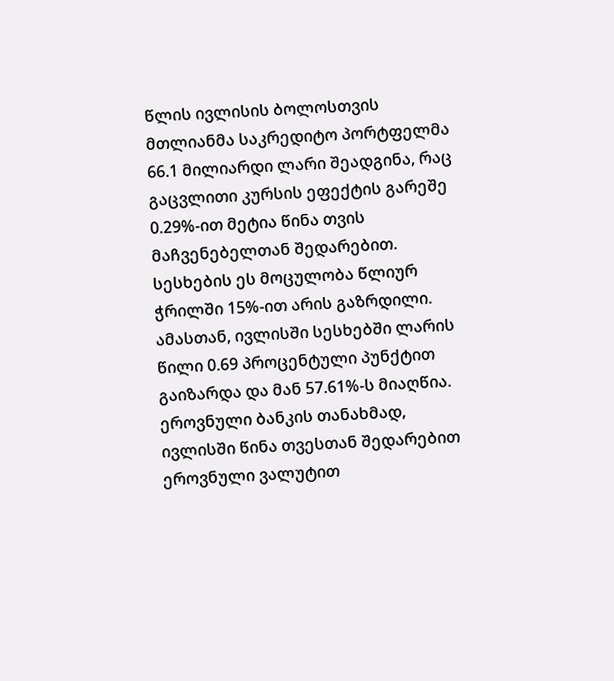წლის ივლისის ბოლოსთვის მთლიანმა საკრედიტო პორტფელმა 66.1 მილიარდი ლარი შეადგინა, რაც გაცვლითი კურსის ეფექტის გარეშე 0.29%-ით მეტია წინა თვის მაჩვენებელთან შედარებით. სესხების ეს მოცულობა წლიურ ჭრილში 15%-ით არის გაზრდილი. ამასთან, ივლისში სესხებში ლარის წილი 0.69 პროცენტული პუნქტით გაიზარდა და მან 57.61%-ს მიაღწია.
ეროვნული ბანკის თანახმად, ივლისში წინა თვესთან შედარებით ეროვნული ვალუტით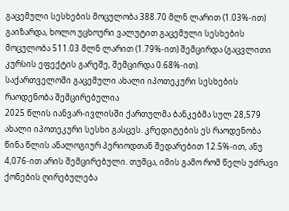გაცემული სესხების მოცულობა 388.70 მლნ ლარით (1.03%-ით) გაიზარდა, ხოლო უცხოური ვალუტით გაცემული სესხების მოცულობა 511.03 მლნ ლარით (1.79%-ით) შემცირდა (გაცვლითი კურსის ეფექტის გარეშე, შემცირდა 0.68%-ით).
საქართველოში გაცემული ახალი იპოთეკური სესხების რაოდენობა შემცირებულია
2025 წლის იანვარ-ივლისში ქართულმა ბანკებმა სულ 28,579 ახალი იპოთეკური სესხი გასცეს. კრედიტების ეს რაოდენობა წინა წლის ანალოგიურ პერიოდთან შედარებით 12.5%-ით, ანუ 4,076-ით არის შემცირებული. თუმცა, იმის გამო რომ წელს უძრავი ქონების ღირებულება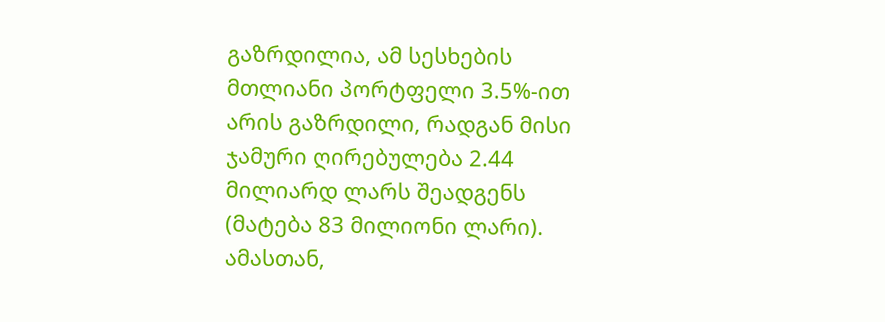გაზრდილია, ამ სესხების მთლიანი პორტფელი 3.5%-ით არის გაზრდილი, რადგან მისი ჯამური ღირებულება 2.44 მილიარდ ლარს შეადგენს (მატება 83 მილიონი ლარი).
ამასთან,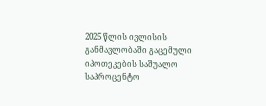2025 წლის ივლისის განმავლობაში გაცემული იპოთეკების საშუალო საპროცენტო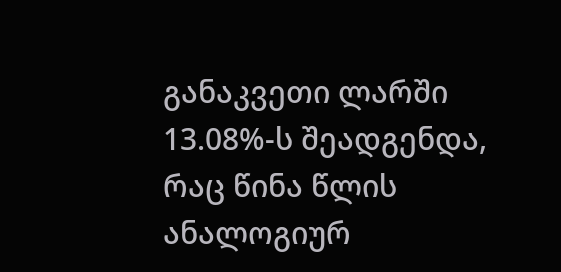განაკვეთი ლარში 13.08%-ს შეადგენდა, რაც წინა წლის ანალოგიურ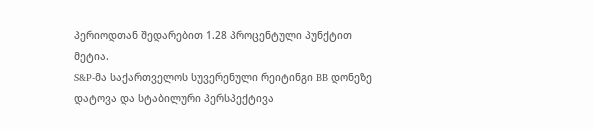პერიოდთან შედარებით 1.28 პროცენტული პუნქტით მეტია.
S&P-მა საქართველოს სუვერენული რეიტინგი BB დონეზე დატოვა და სტაბილური პერსპექტივა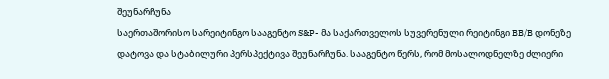შეუნარჩუნა
საერთაშორისო სარეიტინგო სააგენტო S&P- მა საქართველოს სუვერენული რეიტინგი BB/B დონეზე დატოვა და სტაბილური პერსპექტივა შეუნარჩუნა. სააგენტო წერს, რომ მოსალოდნელზე ძლიერი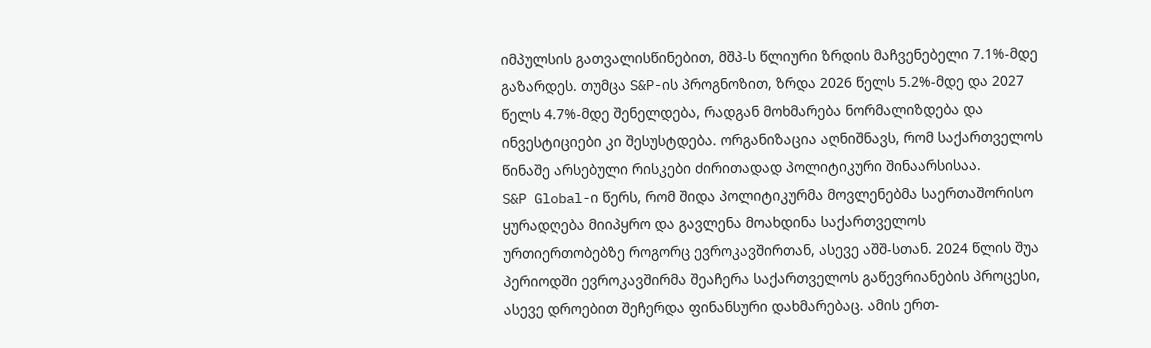იმპულსის გათვალისწინებით, მშპ-ს წლიური ზრდის მაჩვენებელი 7.1%-მდე გაზარდეს. თუმცა S&P-ის პროგნოზით, ზრდა 2026 წელს 5.2%-მდე და 2027 წელს 4.7%-მდე შენელდება, რადგან მოხმარება ნორმალიზდება და ინვესტიციები კი შესუსტდება. ორგანიზაცია აღნიშნავს, რომ საქართველოს წინაშე არსებული რისკები ძირითადად პოლიტიკური შინაარსისაა.
S&P Global-ი წერს, რომ შიდა პოლიტიკურმა მოვლენებმა საერთაშორისო ყურადღება მიიპყრო და გავლენა მოახდინა საქართველოს ურთიერთობებზე როგორც ევროკავშირთან, ასევე აშშ-სთან. 2024 წლის შუა პერიოდში ევროკავშირმა შეაჩერა საქართველოს გაწევრიანების პროცესი, ასევე დროებით შეჩერდა ფინანსური დახმარებაც. ამის ერთ-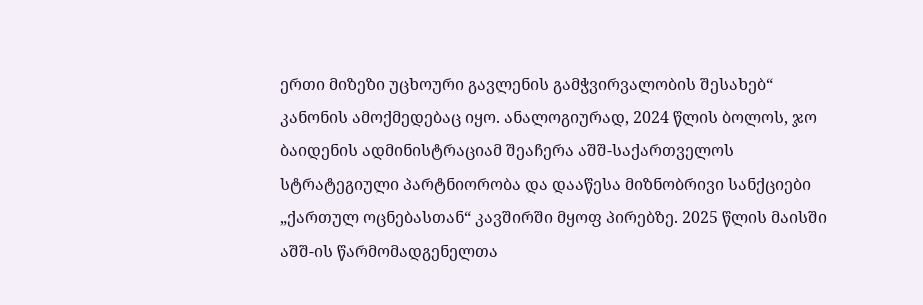ერთი მიზეზი უცხოური გავლენის გამჭვირვალობის შესახებ“ კანონის ამოქმედებაც იყო. ანალოგიურად, 2024 წლის ბოლოს, ჯო ბაიდენის ადმინისტრაციამ შეაჩერა აშშ-საქართველოს სტრატეგიული პარტნიორობა და დააწესა მიზნობრივი სანქციები „ქართულ ოცნებასთან“ კავშირში მყოფ პირებზე. 2025 წლის მაისში აშშ-ის წარმომადგენელთა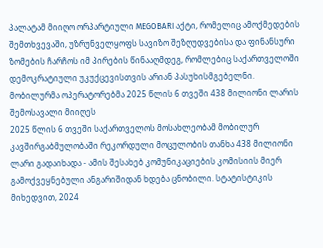პალატამ მიიღო ორპარტიული MEGOBARI აქტი, რომელიც ამოქმედების შემთხვევაში, უზრუნველყოფს სავიზო შეზღუდვებისა და ფინანსური ზომების ჩარჩოს იმ პირების წინააღმდეგ, რომლებიც საქართველოში დემოკრატიული უკუქცევისთვის არიან პასუხისმგებელნი.
მობილურმა ოპერატორებმა 2025 წლის 6 თვეში 438 მილიონი ლარის შემოსავალი მიიღეს
2025 წლის 6 თვეში საქართველოს მოსახლეობამ მობილურ კავშირგაბმულობაში რეკორდული მოცულობის თანხა 438 მილიონი ლარი გადაიხადა - ამის შესახებ კომუნიკაციების კომისიის მიერ გამოქვეყნებული ანგარიშიდან ხდება ცნობილი. სტატისტიკის მიხედვით, 2024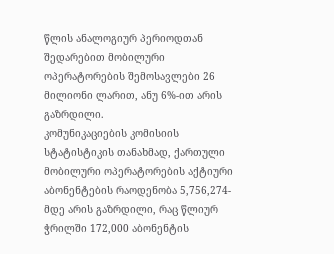წლის ანალოგიურ პერიოდთან შედარებით მობილური ოპერატორების შემოსავლები 26 მილიონი ლარით, ანუ 6%-ით არის გაზრდილი.
კომუნიკაციების კომისიის სტატისტიკის თანახმად, ქართული მობილური ოპერატორების აქტიური აბონენტების რაოდენობა 5,756,274-მდე არის გაზრდილი, რაც წლიურ ჭრილში 172,000 აბონენტის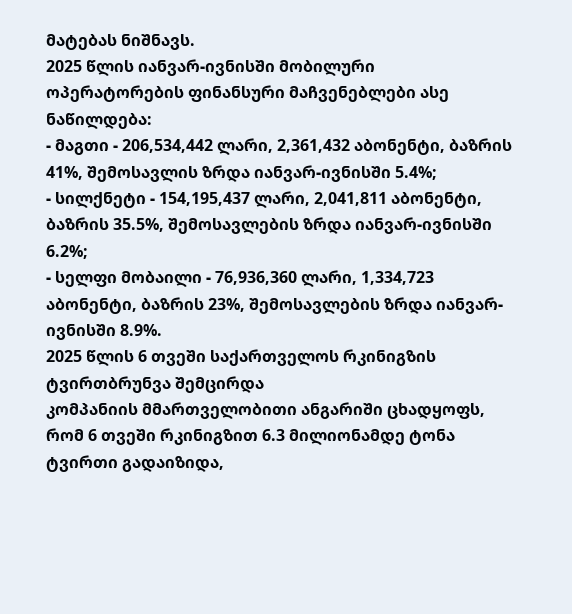მატებას ნიშნავს.
2025 წლის იანვარ-ივნისში მობილური ოპერატორების ფინანსური მაჩვენებლები ასე ნაწილდება:
- მაგთი - 206,534,442 ლარი, 2,361,432 აბონენტი, ბაზრის 41%, შემოსავლის ზრდა იანვარ-ივნისში 5.4%;
- სილქნეტი - 154,195,437 ლარი, 2,041,811 აბონენტი, ბაზრის 35.5%, შემოსავლების ზრდა იანვარ-ივნისში 6.2%;
- სელფი მობაილი - 76,936,360 ლარი, 1,334,723 აბონენტი, ბაზრის 23%, შემოსავლების ზრდა იანვარ-ივნისში 8.9%.
2025 წლის 6 თვეში საქართველოს რკინიგზის ტვირთბრუნვა შემცირდა
კომპანიის მმართველობითი ანგარიში ცხადყოფს, რომ 6 თვეში რკინიგზით 6.3 მილიონამდე ტონა ტვირთი გადაიზიდა,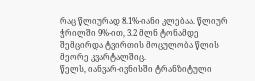რაც წლიურად 8.1%-იანი კლებაა. წლიურ ჭრილში 9%-ით, 3.2 მლნ ტონამდე შემცირდა ტვირთის მოცულობა წლის მეორე კვარტალშიც.
წელს, იანვარ-ივნისში ტრანზიტული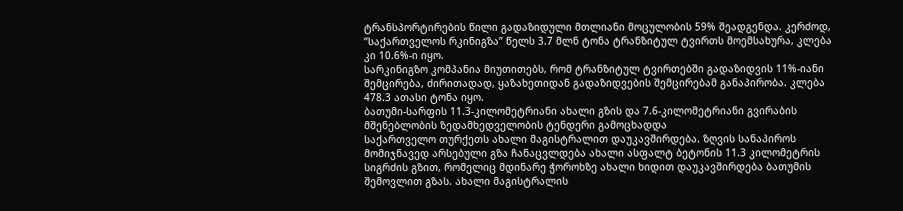ტრანსპორტირების წილი გადაზიდული მთლიანი მოცულობის 59% შეადგენდა. კერძოდ, “საქართველოს რკინიგზა” წელს 3.7 მლნ ტონა ტრანზიტულ ტვირთს მოემსახურა, კლება კი 10.6%-ი იყო.
სარკინიგზო კომპანია მიუთითებს, რომ ტრანზიტულ ტვირთებში გადაზიდვის 11%-იანი შემცირება, ძირითადად, ყაზახეთიდან გადაზიდვების შემცირებამ განაპირობა. კლება 478.3 ათასი ტონა იყო.
ბათუმი-სარფის 11.3-კილომეტრიანი ახალი გზის და 7.6-კილომეტრიანი გვირაბის მშენებლობის ზედამხედველობის ტენდერი გამოცხადდა
საქართველო თურქეთს ახალი მაგისტრალით დაუკავშირდება. ზღვის სანაპიროს მომიჯნავედ არსებული გზა ჩანაცვლდება ახალი ასფალტ ბეტონის 11.3 კილომეტრის სიგრძის გზით, რომელიც მდინარე ჭოროხზე ახალი ხიდით დაუკავშირდება ბათუმის შემოვლით გზას. ახალი მაგისტრალის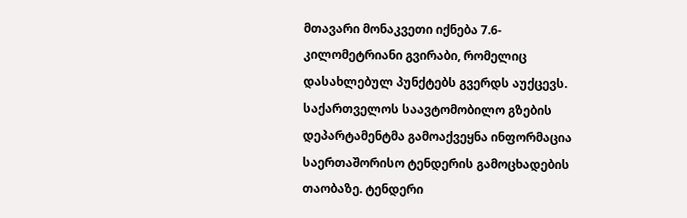მთავარი მონაკვეთი იქნება 7.6-კილომეტრიანი გვირაბი, რომელიც დასახლებულ პუნქტებს გვერდს აუქცევს.
საქართველოს საავტომობილო გზების დეპარტამენტმა გამოაქვეყნა ინფორმაცია საერთაშორისო ტენდერის გამოცხადების თაობაზე. ტენდერი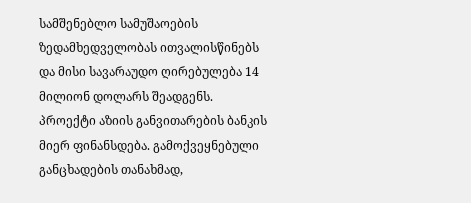სამშენებლო სამუშაოების ზედამხედველობას ითვალისწინებს და მისი სავარაუდო ღირებულება 14 მილიონ დოლარს შეადგენს.
პროექტი აზიის განვითარების ბანკის მიერ ფინანსდება. გამოქვეყნებული განცხადების თანახმად,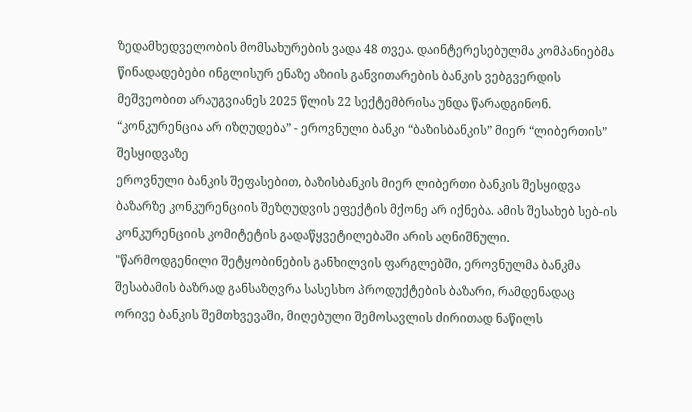ზედამხედველობის მომსახურების ვადა 48 თვეა. დაინტერესებულმა კომპანიებმა წინადადებები ინგლისურ ენაზე აზიის განვითარების ბანკის ვებგვერდის მეშვეობით არაუგვიანეს 2025 წლის 22 სექტემბრისა უნდა წარადგინონ.
“კონკურენცია არ იზღუდება” - ეროვნული ბანკი “ბაზისბანკის” მიერ “ლიბერთის” შესყიდვაზე
ეროვნული ბანკის შეფასებით, ბაზისბანკის მიერ ლიბერთი ბანკის შესყიდვა ბაზარზე კონკურენციის შეზღუდვის ეფექტის მქონე არ იქნება. ამის შესახებ სებ-ის კონკურენციის კომიტეტის გადაწყვეტილებაში არის აღნიშნული.
"წარმოდგენილი შეტყობინების განხილვის ფარგლებში, ეროვნულმა ბანკმა შესაბამის ბაზრად განსაზღვრა სასესხო პროდუქტების ბაზარი, რამდენადაც ორივე ბანკის შემთხვევაში, მიღებული შემოსავლის ძირითად ნაწილს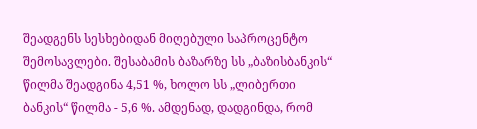შეადგენს სესხებიდან მიღებული საპროცენტო შემოსავლები. შესაბამის ბაზარზე სს „ბაზისბანკის“ წილმა შეადგინა 4,51 %, ხოლო სს „ლიბერთი ბანკის“ წილმა - 5,6 %. ამდენად, დადგინდა, რომ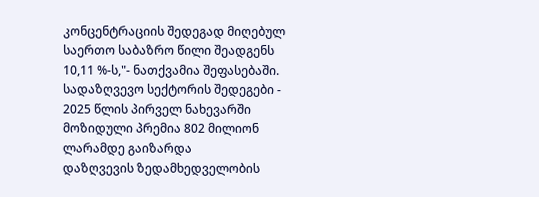კონცენტრაციის შედეგად მიღებულ საერთო საბაზრო წილი შეადგენს 10,11 %-ს,"- ნათქვამია შეფასებაში.
სადაზღვევო სექტორის შედეგები - 2025 წლის პირველ ნახევარში მოზიდული პრემია 802 მილიონ ლარამდე გაიზარდა
დაზღვევის ზედამხედველობის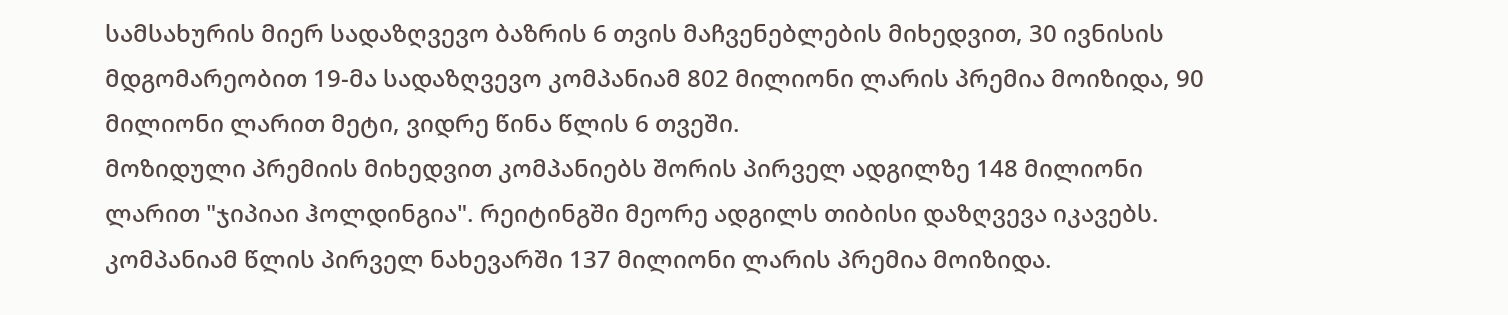სამსახურის მიერ სადაზღვევო ბაზრის 6 თვის მაჩვენებლების მიხედვით, 30 ივნისის მდგომარეობით 19-მა სადაზღვევო კომპანიამ 802 მილიონი ლარის პრემია მოიზიდა, 90 მილიონი ლარით მეტი, ვიდრე წინა წლის 6 თვეში.
მოზიდული პრემიის მიხედვით კომპანიებს შორის პირველ ადგილზე 148 მილიონი ლარით "ჯიპიაი ჰოლდინგია". რეიტინგში მეორე ადგილს თიბისი დაზღვევა იკავებს. კომპანიამ წლის პირველ ნახევარში 137 მილიონი ლარის პრემია მოიზიდა.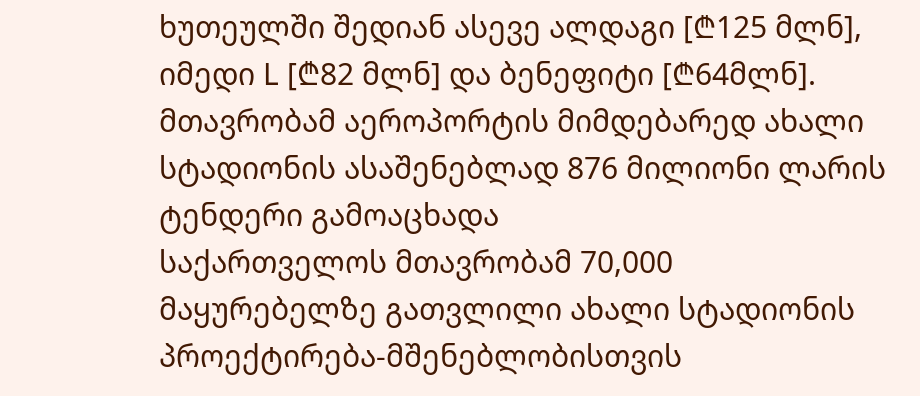ხუთეულში შედიან ასევე ალდაგი [₾125 მლნ], იმედი L [₾82 მლნ] და ბენეფიტი [₾64მლნ].
მთავრობამ აეროპორტის მიმდებარედ ახალი სტადიონის ასაშენებლად 876 მილიონი ლარის ტენდერი გამოაცხადა
საქართველოს მთავრობამ 70,000 მაყურებელზე გათვლილი ახალი სტადიონის პროექტირება-მშენებლობისთვის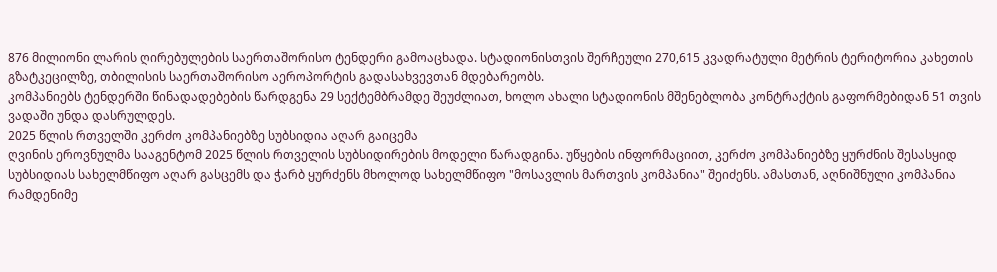876 მილიონი ლარის ღირებულების საერთაშორისო ტენდერი გამოაცხადა. სტადიონისთვის შერჩეული 270,615 კვადრატული მეტრის ტერიტორია კახეთის გზატკეცილზე, თბილისის საერთაშორისო აეროპორტის გადასახვევთან მდებარეობს.
კომპანიებს ტენდერში წინადადებების წარდგენა 29 სექტემბრამდე შეუძლიათ, ხოლო ახალი სტადიონის მშენებლობა კონტრაქტის გაფორმებიდან 51 თვის ვადაში უნდა დასრულდეს.
2025 წლის რთველში კერძო კომპანიებზე სუბსიდია აღარ გაიცემა
ღვინის ეროვნულმა სააგენტომ 2025 წლის რთველის სუბსიდირების მოდელი წარადგინა. უწყების ინფორმაციით, კერძო კომპანიებზე ყურძნის შესასყიდ სუბსიდიას სახელმწიფო აღარ გასცემს და ჭარბ ყურძენს მხოლოდ სახელმწიფო "მოსავლის მართვის კომპანია" შეიძენს. ამასთან, აღნიშნული კომპანია რამდენიმე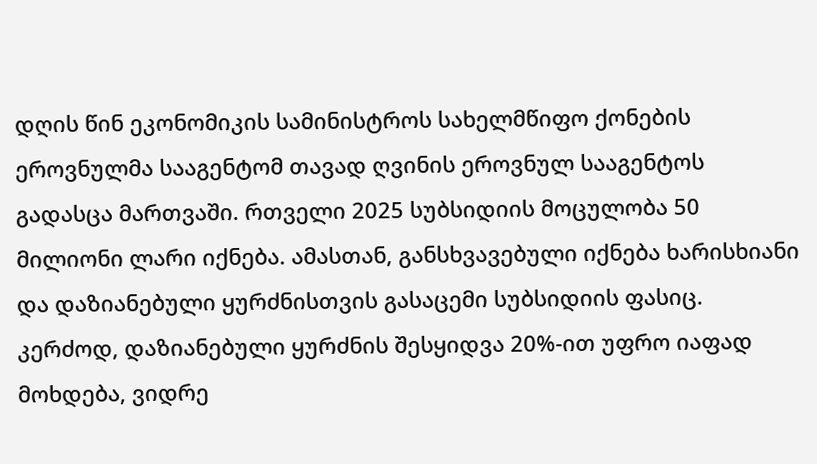დღის წინ ეკონომიკის სამინისტროს სახელმწიფო ქონების ეროვნულმა სააგენტომ თავად ღვინის ეროვნულ სააგენტოს გადასცა მართვაში. რთველი 2025 სუბსიდიის მოცულობა 50 მილიონი ლარი იქნება. ამასთან, განსხვავებული იქნება ხარისხიანი და დაზიანებული ყურძნისთვის გასაცემი სუბსიდიის ფასიც. კერძოდ, დაზიანებული ყურძნის შესყიდვა 20%-ით უფრო იაფად მოხდება, ვიდრე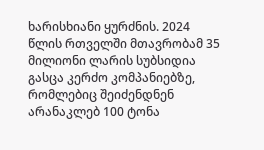ხარისხიანი ყურძნის. 2024 წლის რთველში მთავრობამ 35 მილიონი ლარის სუბსიდია გასცა კერძო კომპანიებზე, რომლებიც შეიძენდნენ არანაკლებ 100 ტონა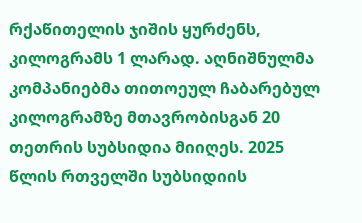რქაწითელის ჯიშის ყურძენს, კილოგრამს 1 ლარად. აღნიშნულმა კომპანიებმა თითოეულ ჩაბარებულ კილოგრამზე მთავრობისგან 20 თეთრის სუბსიდია მიიღეს. 2025 წლის რთველში სუბსიდიის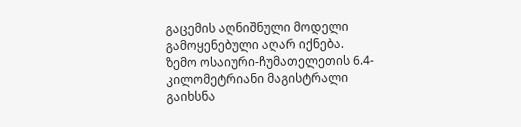გაცემის აღნიშნული მოდელი გამოყენებული აღარ იქნება.
ზემო ოსაიური-ჩუმათელეთის 6.4-კილომეტრიანი მაგისტრალი გაიხსნა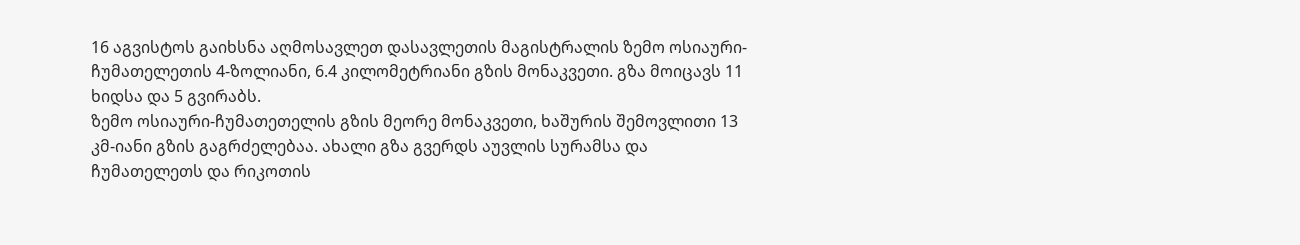16 აგვისტოს გაიხსნა აღმოსავლეთ დასავლეთის მაგისტრალის ზემო ოსიაური-ჩუმათელეთის 4-ზოლიანი, 6.4 კილომეტრიანი გზის მონაკვეთი. გზა მოიცავს 11 ხიდსა და 5 გვირაბს.
ზემო ოსიაური-ჩუმათეთელის გზის მეორე მონაკვეთი, ხაშურის შემოვლითი 13 კმ-იანი გზის გაგრძელებაა. ახალი გზა გვერდს აუვლის სურამსა და ჩუმათელეთს და რიკოთის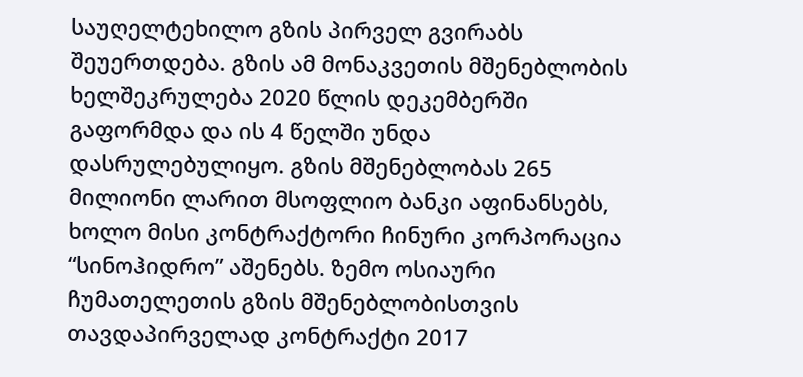საუღელტეხილო გზის პირველ გვირაბს შეუერთდება. გზის ამ მონაკვეთის მშენებლობის ხელშეკრულება 2020 წლის დეკემბერში გაფორმდა და ის 4 წელში უნდა დასრულებულიყო. გზის მშენებლობას 265 მილიონი ლარით მსოფლიო ბანკი აფინანსებს, ხოლო მისი კონტრაქტორი ჩინური კორპორაცია “სინოჰიდრო” აშენებს. ზემო ოსიაური ჩუმათელეთის გზის მშენებლობისთვის თავდაპირველად კონტრაქტი 2017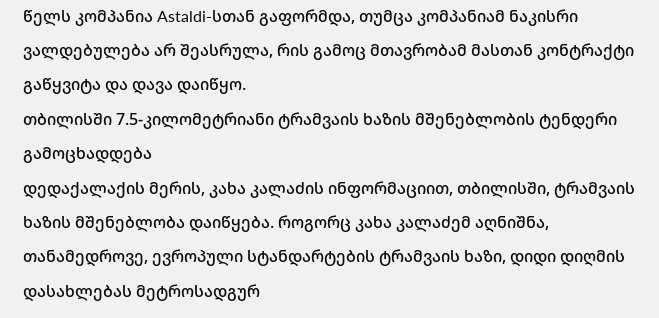წელს კომპანია Astaldi-სთან გაფორმდა, თუმცა კომპანიამ ნაკისრი ვალდებულება არ შეასრულა, რის გამოც მთავრობამ მასთან კონტრაქტი გაწყვიტა და დავა დაიწყო.
თბილისში 7.5-კილომეტრიანი ტრამვაის ხაზის მშენებლობის ტენდერი გამოცხადდება
დედაქალაქის მერის, კახა კალაძის ინფორმაციით, თბილისში, ტრამვაის ხაზის მშენებლობა დაიწყება. როგორც კახა კალაძემ აღნიშნა, თანამედროვე, ევროპული სტანდარტების ტრამვაის ხაზი, დიდი დიღმის დასახლებას მეტროსადგურ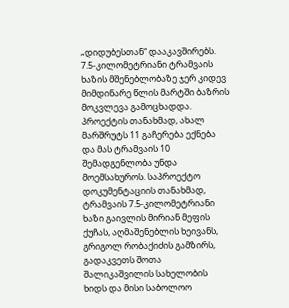„დიდუბესთან“ დააკავშირებს. 7.5-კილომეტრიანი ტრამვაის ხაზის მშენებლობაზე ჯერ კიდევ მიმდინარე წლის მარტში ბაზრის მოკვლევა გამოცხადდა.
პროექტის თანახმად, ახალ მარშრუტს 11 გაჩერება ექნება და მას ტრამვაის 10 შემადგენლობა უნდა მოემსახუროს. საპროექტო დოკუმენტაციის თანახმად, ტრამვაის 7.5-კილომეტრიანი ხაზი გაივლის მირიან მეფის ქუჩას, აღმაშენებლის ხეივანს, გრიგოლ რობაქიძის გამზირს, გადაკვეთს შოთა შალიკაშვილის სახელობის ხიდს და მისი საბოლოო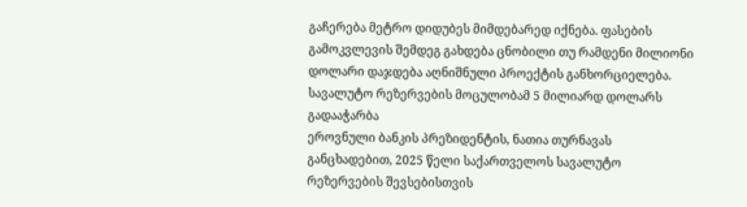გაჩერება მეტრო დიდუბეს მიმდებარედ იქნება. ფასების გამოკვლევის შემდეგ გახდება ცნობილი თუ რამდენი მილიონი დოლარი დაჯდება აღნიშნული პროექტის განხორციელება.
სავალუტო რეზერვების მოცულობამ 5 მილიარდ დოლარს გადააჭარბა
ეროვნული ბანკის პრეზიდენტის, ნათია თურნავას განცხადებით, 2025 წელი საქართველოს სავალუტო რეზერვების შევსებისთვის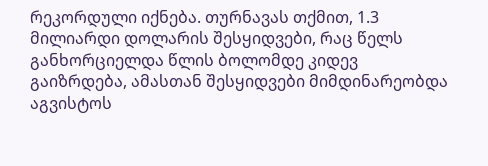რეკორდული იქნება. თურნავას თქმით, 1.3 მილიარდი დოლარის შესყიდვები, რაც წელს განხორციელდა წლის ბოლომდე კიდევ გაიზრდება, ამასთან შესყიდვები მიმდინარეობდა აგვისტოს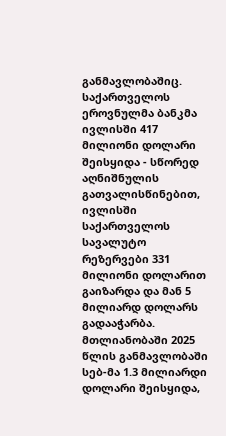განმავლობაშიც.
საქართველოს ეროვნულმა ბანკმა ივლისში 417 მილიონი დოლარი შეისყიდა - სწორედ აღნიშნულის გათვალისწინებით, ივლისში საქართველოს სავალუტო რეზერვები 331 მილიონი დოლარით გაიზარდა და მან 5 მილიარდ დოლარს გადააჭარბა.
მთლიანობაში 2025 წლის განმავლობაში სებ-მა 1.3 მილიარდი დოლარი შეისყიდა,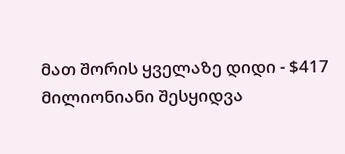მათ შორის ყველაზე დიდი - $417 მილიონიანი შესყიდვა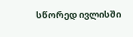სწორედ ივლისში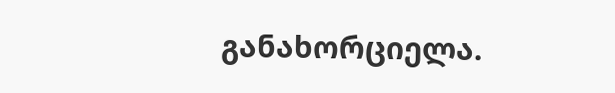განახორციელა.